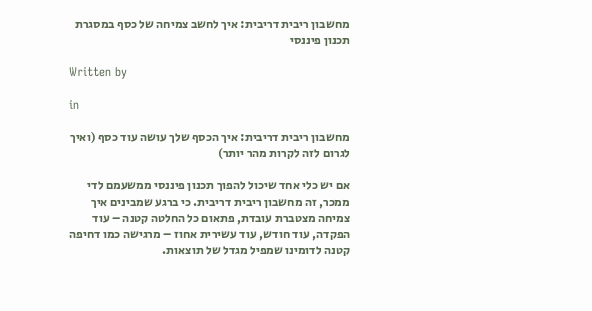מחשבון ריבית דריבית: איך לחשב צמיחה של כסף במסגרת תכנון פיננסי

Written by

in

מחשבון ריבית דריבית: איך הכסף שלך עושה עוד כסף (ואיך לגרום לזה לקרות מהר יותר)

אם יש כלי אחד שיכול להפוך תכנון פיננסי ממשעמם לדי ממכר, זה מחשבון ריבית דריבית. כי ברגע שמבינים איך צמיחה מצטברת עובדת, פתאום כל החלטה קטנה – עוד הפקדה, עוד חודש, עוד עשירית אחוז – מרגישה כמו דחיפה קטנה לדומינו שמפיל מגדל של תוצאות.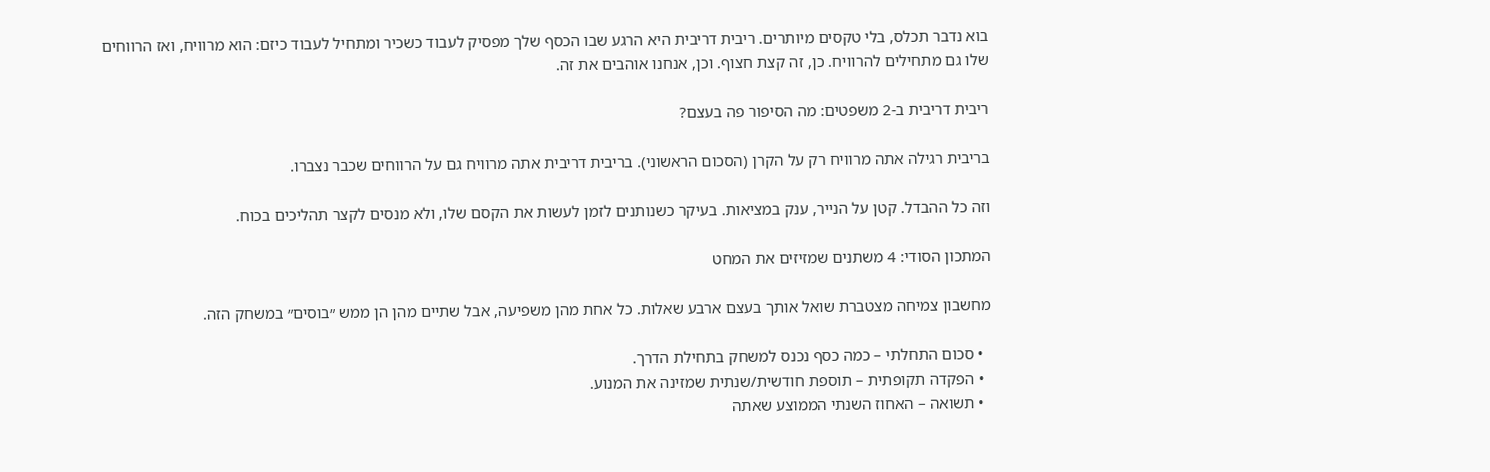בוא נדבר תכלס, בלי טקסים מיותרים. ריבית דריבית היא הרגע שבו הכסף שלך מפסיק לעבוד כשכיר ומתחיל לעבוד כיזם: הוא מרוויח, ואז הרווחים שלו גם מתחילים להרוויח. כן, זה קצת חצוף. וכן, אנחנו אוהבים את זה.

ריבית דריבית ב-2 משפטים: מה הסיפור פה בעצם?

בריבית רגילה אתה מרוויח רק על הקרן (הסכום הראשוני). בריבית דריבית אתה מרוויח גם על הרווחים שכבר נצברו.

וזה כל ההבדל. קטן על הנייר, ענק במציאות. בעיקר כשנותנים לזמן לעשות את הקסם שלו, ולא מנסים לקצר תהליכים בכוח.

המתכון הסודי: 4 משתנים שמזיזים את המחט

מחשבון צמיחה מצטברת שואל אותך בעצם ארבע שאלות. כל אחת מהן משפיעה, אבל שתיים מהן הן ממש ״בוסים״ במשחק הזה.

  • סכום התחלתי – כמה כסף נכנס למשחק בתחילת הדרך.
  • הפקדה תקופתית – תוספת חודשית/שנתית שמזינה את המנוע.
  • תשואה – האחוז השנתי הממוצע שאתה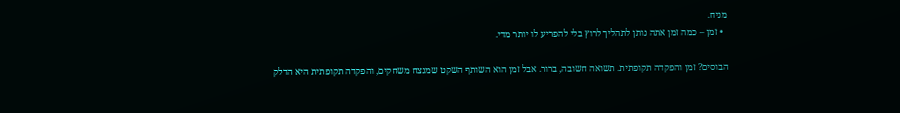מניח.
  • זמן – כמה זמן אתה נותן לתהליך לרוץ בלי להפריע לו יותר מדי.

הבוסים? זמן והפקדה תקופתית. תשואה חשובה, ברור. אבל זמן הוא השותף השקט שמנצח משחקים, והפקדה תקופתית היא הדלק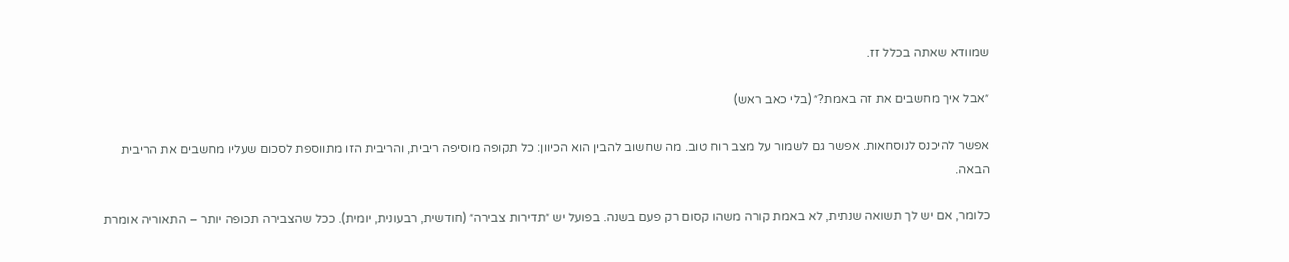שמוודא שאתה בכלל זז.

״אבל איך מחשבים את זה באמת?״ (בלי כאב ראש)

אפשר להיכנס לנוסחאות. אפשר גם לשמור על מצב רוח טוב. מה שחשוב להבין הוא הכיוון: כל תקופה מוסיפה ריבית, והריבית הזו מתווספת לסכום שעליו מחשבים את הריבית הבאה.

כלומר, אם יש לך תשואה שנתית, לא באמת קורה משהו קסום רק פעם בשנה. בפועל יש ״תדירות צבירה״ (חודשית, רבעונית, יומית). ככל שהצבירה תכופה יותר – התאוריה אומרת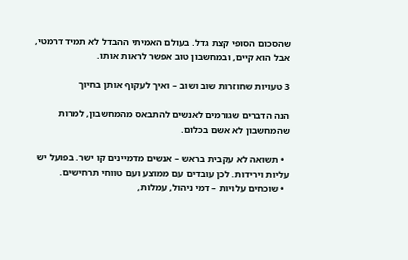שהסכום הסופי קצת גדל. בעולם האמיתי ההבדל לא תמיד דרמטי, אבל הוא קיים, ובמחשבון טוב אפשר לראות אותו.

3 טעויות שחוזרות שוב ושוב – ואיך לעקוף אותן בחיוך

הנה הדברים שגורמים לאנשים להתבאס מהמחשבון, למרות שהמחשבון לא אשם בכלום.

  • תשואה לא עקבית בראש – אנשים מדמיינים קו ישר. בפועל יש עליות וירידות. לכן עובדים עם ממוצע ועם טווחי תרחישים.
  • שוכחים עלויות – דמי ניהול, עמלות,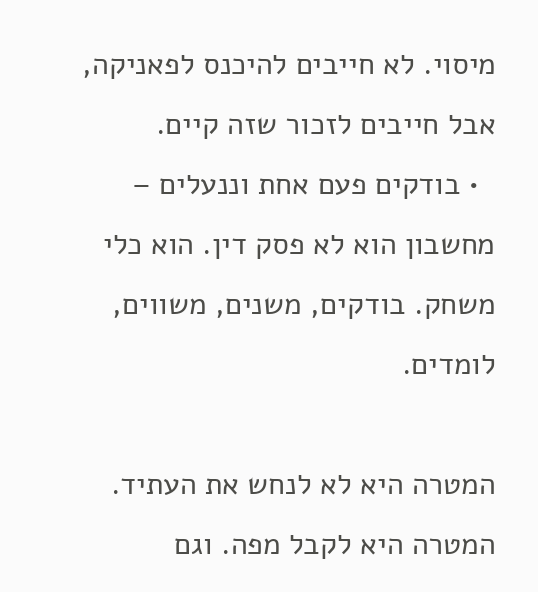מיסוי. לא חייבים להיכנס לפאניקה, אבל חייבים לזכור שזה קיים.
  • בודקים פעם אחת וננעלים – מחשבון הוא לא פסק דין. הוא כלי משחק. בודקים, משנים, משווים, לומדים.

המטרה היא לא לנחש את העתיד. המטרה היא לקבל מפה. וגם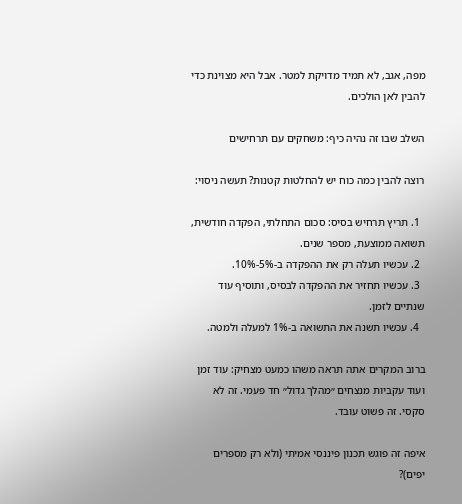מפה, אגב, לא תמיד מדויקת למטר. אבל היא מצוינת כדי להבין לאן הולכים.

השלב שבו זה נהיה כיף: משחקים עם תרחישים

רוצה להבין כמה כוח יש להחלטות קטנות? תעשה ניסוי:

  1. תריץ תרחיש בסיס: סכום התחלתי, הפקדה חודשית, תשואה ממוצעת, מספר שנים.
  2. עכשיו תעלה רק את ההפקדה ב-5%-10%.
  3. עכשיו תחזיר את ההפקדה לבסיס, ותוסיף עוד שנתיים לזמן.
  4. עכשיו תשנה את התשואה ב-1% למעלה ולמטה.

ברוב המקרים אתה תראה משהו כמעט מצחיק: עוד זמן ועוד עקביות מנצחים ״מהלך גדול״ חד פעמי. זה לא סקסי. זה פשוט עובד.

איפה זה פוגש תכנון פיננסי אמיתי (ולא רק מספרים יפים)?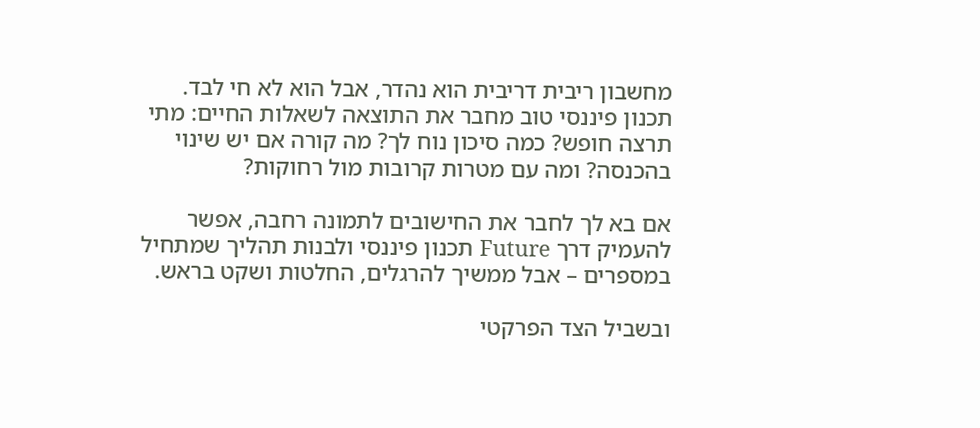מחשבון ריבית דריבית הוא נהדר, אבל הוא לא חי לבד. תכנון פיננסי טוב מחבר את התוצאה לשאלות החיים: מתי תרצה חופש? כמה סיכון נוח לך? מה קורה אם יש שינוי בהכנסה? ומה עם מטרות קרובות מול רחוקות?

אם בא לך לחבר את החישובים לתמונה רחבה, אפשר להעמיק דרך Future תכנון פיננסי ולבנות תהליך שמתחיל במספרים – אבל ממשיך להרגלים, החלטות ושקט בראש.

ובשביל הצד הפרקטי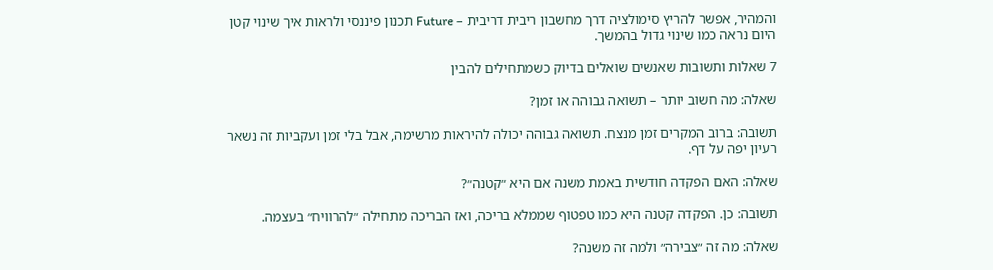והמהיר, אפשר להריץ סימולציה דרך מחשבון ריבית דריבית – Future תכנון פיננסי ולראות איך שינוי קטן היום נראה כמו שינוי גדול בהמשך.

7 שאלות ותשובות שאנשים שואלים בדיוק כשמתחילים להבין

שאלה: מה חשוב יותר – תשואה גבוהה או זמן?

תשובה: ברוב המקרים זמן מנצח. תשואה גבוהה יכולה להיראות מרשימה, אבל בלי זמן ועקביות זה נשאר רעיון יפה על דף.

שאלה: האם הפקדה חודשית באמת משנה אם היא ״קטנה״?

תשובה: כן. הפקדה קטנה היא כמו טפטוף שממלא בריכה, ואז הבריכה מתחילה ״להרוויח״ בעצמה.

שאלה: מה זה ״צבירה״ ולמה זה משנה?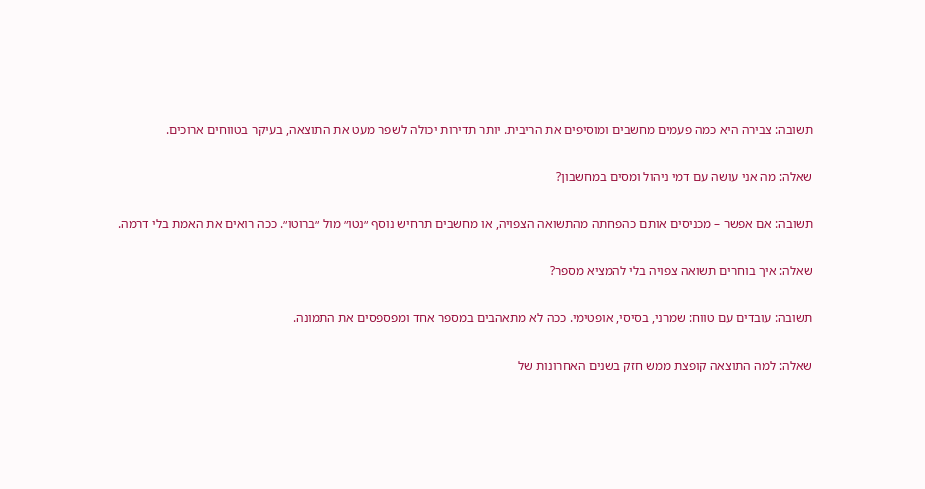תשובה: צבירה היא כמה פעמים מחשבים ומוסיפים את הריבית. יותר תדירות יכולה לשפר מעט את התוצאה, בעיקר בטווחים ארוכים.

שאלה: מה אני עושה עם דמי ניהול ומסים במחשבון?

תשובה: אם אפשר – מכניסים אותם כהפחתה מהתשואה הצפויה, או מחשבים תרחיש נוסף ״נטו״ מול ״ברוטו״. ככה רואים את האמת בלי דרמה.

שאלה: איך בוחרים תשואה צפויה בלי להמציא מספר?

תשובה: עובדים עם טווח: שמרני, בסיסי, אופטימי. ככה לא מתאהבים במספר אחד ומפספסים את התמונה.

שאלה: למה התוצאה קופצת ממש חזק בשנים האחרונות של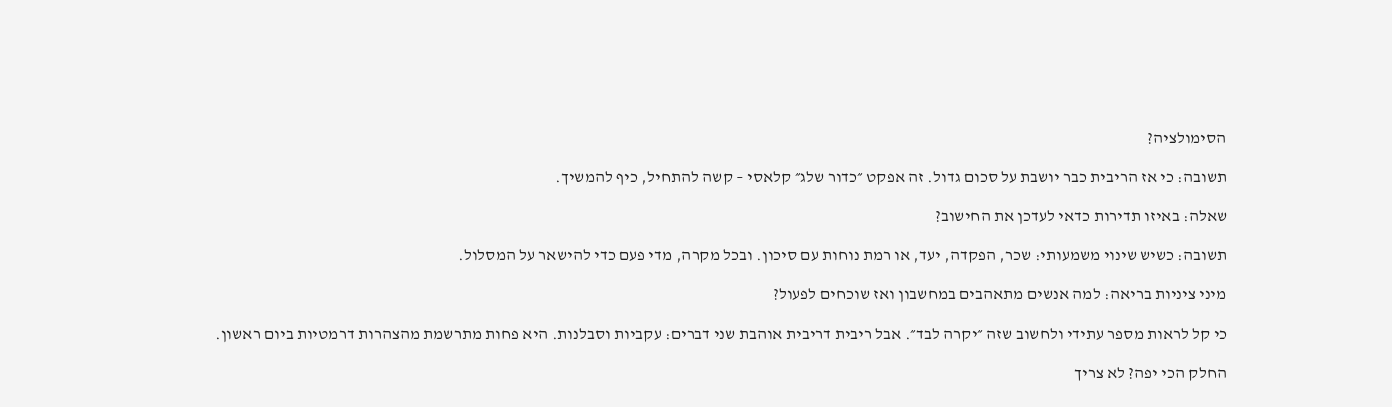הסימולציה?

תשובה: כי אז הריבית כבר יושבת על סכום גדול. זה אפקט ״כדור שלג״ קלאסי – קשה להתחיל, כיף להמשיך.

שאלה: באיזו תדירות כדאי לעדכן את החישוב?

תשובה: כשיש שינוי משמעותי: שכר, הפקדה, יעד, או רמת נוחות עם סיכון. ובכל מקרה, מדי פעם כדי להישאר על המסלול.

מיני ציניות בריאה: למה אנשים מתאהבים במחשבון ואז שוכחים לפעול?

כי קל לראות מספר עתידי ולחשוב שזה ״יקרה לבד״. אבל ריבית דריבית אוהבת שני דברים: עקביות וסבלנות. היא פחות מתרשמת מהצהרות דרמטיות ביום ראשון.

החלק הכי יפה? לא צריך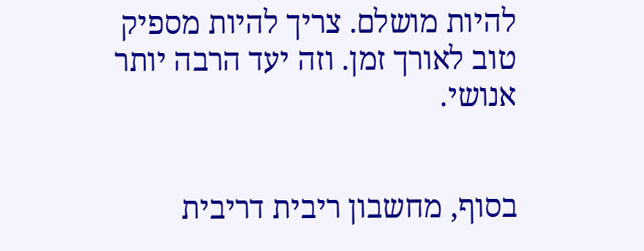להיות מושלם. צריך להיות מספיק טוב לאורך זמן. וזה יעד הרבה יותר אנושי.


בסוף, מחשבון ריבית דריבית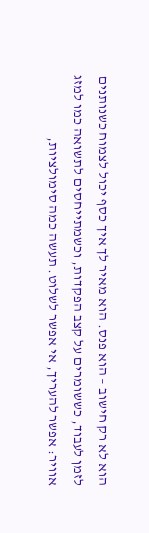הוא לא רק חישוב – הוא פנס. הוא מאיר לך איך כסף יכול לצמוח כשנותנים לזמן לעבוד, כששומרים על קצב הפקדות, וכשמתייחסים לתשואה כמו למזג אוויר: אפשר להעריך, אי אפשר לשלוט. תעשה כמה סימולציות,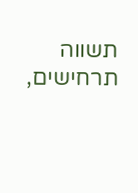תשווה תרחישים,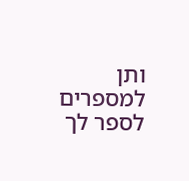ותן למספרים לספר לך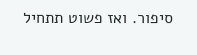סיפור. ואז פשוט תתחיל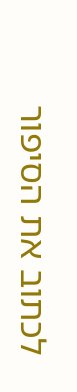לכתוב את הסיפור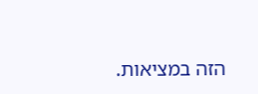הזה במציאות.